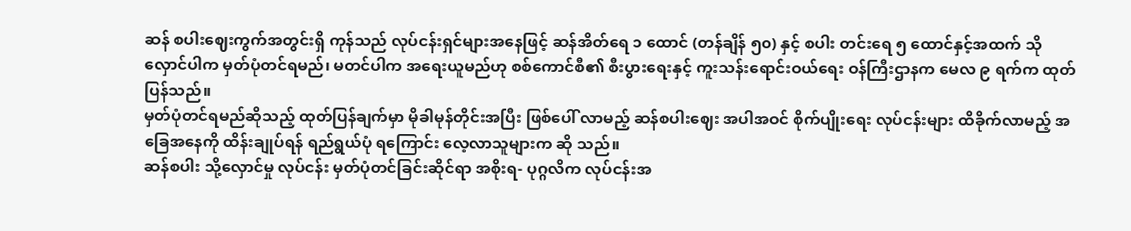ဆန် စပါးဈေးကွက်အတွင်းရှိ ကုန်သည် လုပ်ငန်းရှင်များအနေဖြင့် ဆန်အိတ်ရေ ၁ ထောင် (တန်ချိန် ၅၀) နှင့် စပါး တင်းရေ ၅ ထောင်နှင့်အထက် သိုလှောင်ပါက မှတ်ပုံတင်ရမည်၊ မတင်ပါက အရေးယူမည်ဟု စစ်ကောင်စီ၏ စီးပွားရေးနှင့် ကူးသန်းရောင်းဝယ်ရေး ဝန်ကြီးဌာနက မေလ ၉ ရက်က ထုတ်ပြန်သည်။
မှတ်ပုံတင်ရမည်ဆိုသည့် ထုတ်ပြန်ချက်မှာ မိုခါမုန်တိုင်းအပြီး ဖြစ်ပေါ် လာမည့် ဆန်စပါးဈေး အပါအဝင် စိုက်ပျိုးရေး လုပ်ငန်းများ ထိခိုက်လာမည့် အခြေအနေကို ထိန်းချုပ်ရန် ရည်ရွယ်ပုံ ရကြောင်း လေ့လာသူများက ဆို သည်။
ဆန်စပါး သို့လှောင်မှု လုပ်ငန်း မှတ်ပုံတင်ခြင်းဆိုင်ရာ အစိုးရ- ပုဂ္ဂလိက လုပ်ငန်းအ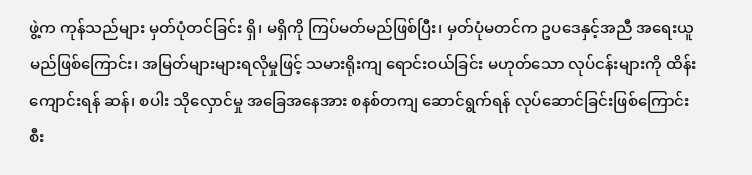ဖွဲ့က ကုန်သည်များ မှတ်ပုံတင်ခြင်း ရှိ၊ မရှိကို ကြပ်မတ်မည်ဖြစ်ပြီး၊ မှတ်ပုံမတင်က ဥပဒေနှင့်အညီ အရေးယူမည်ဖြစ်ကြောင်း၊ အမြတ်များများရလိုမှုဖြင့် သမားရိုးကျ ရောင်းဝယ်ခြင်း မဟုတ်သော လုပ်ငန်းများကို ထိန်းကျောင်းရန် ဆန်၊ စပါး သိုလှောင်မှု အခြေအနေအား စနစ်တကျ ဆောင်ရွက်ရန် လုပ်ဆောင်ခြင်းဖြစ်ကြောင်း စီး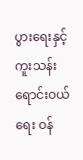ပွားရေးနှင့် ကူးသန်းရောင်းဝယ်ရေး ဝန်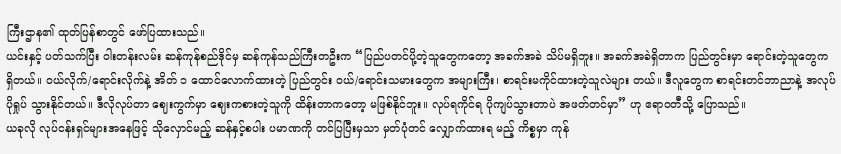ကြီးဌာန၏ ထုတ်ပြန်စာတွင် ဖော်ပြထားသည်။
ယင်းနှင့် ပတ်သက်ပြီး ဝါးတန်းလမ်း ဆန်ကုန်စည်ဒိုင်မှ ဆန်ကုန်သည်ကြီးတဦးက “ပြည်ပတင်ပို့တဲ့သူတွေကတော့ အခက်အခဲ သိပ်မရှိဘူး။ အခက်အခဲရှိတာက ပြည်တွင်းမှာ ရောင်းတဲ့သူတွေက ရှိတယ်။ ဝယ်လိုက်/ရောင်းလိုက်နဲ့ အိတ် ၁ ထောင်လောက်ထားတဲ့ ပြည်တွင်း ဝယ်/ရောင်းသမားတွေက အများကြီး၊ စာရင်းမကိုင်ထားတဲ့သူလဲများ တယ်။ ဒီလူတွေက စာရင်းတင်ဘာညာနဲ့ အလုပ်ပိုရှုပ် သွားနိုင်တယ်။ ဒီလိုလုပ်တာ ဈေးကွက်မှာ ဈေးကစားတဲ့သူကို ထိန်းတာကတော့ မဖြစ်နိုင်ဘူး။ လုပ်ရကိုင်ရ ပိုကျပ်သွားတာပဲ အဖတ်တင်မှာ” ဟု ဧရာဝတီသို့ ပြောသည်။
ယခုလို လုပ်ငန်းရှင်များအနေဖြင့် သိုလှောင်မည့် ဆန်နှင့်စပါး ပမာဏကို တင်ပြပြီးမှသာ မှတ်ပုံတင် လျှောက်ထားရ မည့် ကိစ္စမှာ ကုန်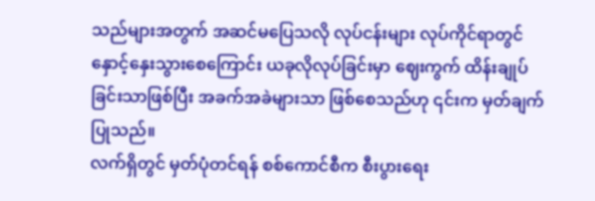သည်များအတွက် အဆင်မပြေသလို လုပ်ငန်းများ လုပ်ကိုင်ရာတွင် နှောင့်နှေးသွားစေကြောင်း ယခုလိုလုပ်ခြင်းမှာ ဈေးကွက် ထိန်းချုပ်ခြင်းသာဖြစ်ပြီး အခက်အခဲများသာ ဖြစ်စေသည်ဟု ၎င်းက မှတ်ချက်ပြုသည်။
လက်ရှိတွင် မှတ်ပုံတင်ရန် စစ်ကောင်စီက စီးပွားရေး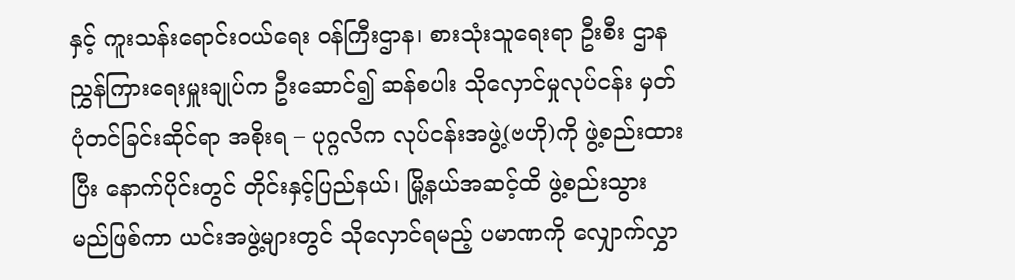နှင့် ကူးသန်းရောင်းဝယ်ရေး ဝန်ကြီးဌာန၊ စားသုံးသူရေးရာ ဦးစီး ဌာန ညွှန်ကြားရေးမှူးချုပ်က ဦးဆောင်၍ ဆန်စပါး သိုလှောင်မှုလုပ်ငန်း မှတ်ပုံတင်ခြင်းဆိုင်ရာ အစိုးရ – ပုဂ္ဂလိက လုပ်ငန်းအဖွဲ့(ဗဟို)ကို ဖွဲ့စည်းထားပြီး နောက်ပိုင်းတွင် တိုင်းနှင့်ပြည်နယ်၊ မြို့နယ်အဆင့်ထိ ဖွဲ့စည်းသွား မည်ဖြစ်ကာ ယင်းအဖွဲ့များတွင် သိုလှောင်ရမည့် ပမာဏကို လျှောက်လွှာ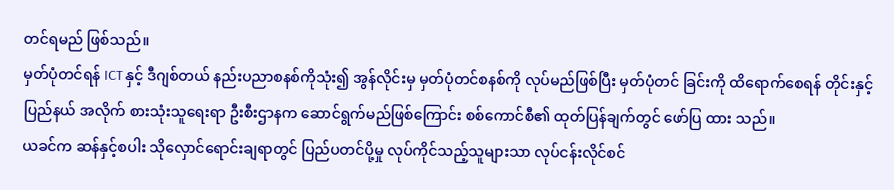တင်ရမည် ဖြစ်သည်။
မှတ်ပုံတင်ရန် ICT နှင့် ဒီဂျစ်တယ် နည်းပညာစနစ်ကိုသုံး၍ အွန်လိုင်းမှ မှတ်ပုံတင်စနစ်ကို လုပ်မည်ဖြစ်ပြီး မှတ်ပုံတင် ခြင်းကို ထိရောက်စေရန် တိုင်းနှင့် ပြည်နယ် အလိုက် စားသုံးသူရေးရာ ဦးစီးဌာနက ဆောင်ရွက်မည်ဖြစ်ကြောင်း စစ်ကောင်စီ၏ ထုတ်ပြန်ချက်တွင် ဖော်ပြ ထား သည်။
ယခင်က ဆန်နှင့်စပါး သိုလှောင်ရောင်းချရာတွင် ပြည်ပတင်ပို့မှု လုပ်ကိုင်သည့်သူများသာ လုပ်ငန်းလိုင်စင်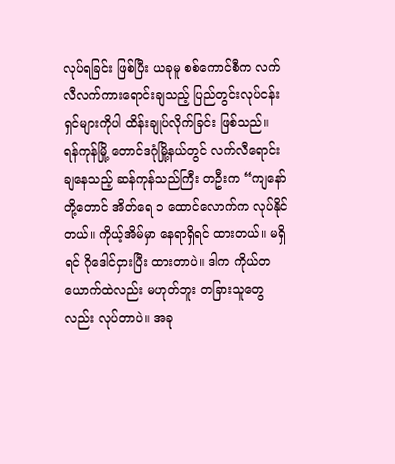လုပ်ရခြင်း ဖြစ်ပြီး ယခုမူ စစ်ကောင်စီက လက်လီလက်ကားရောင်းချသည့် ပြည်တွင်းလုပ်ငန်းရှင်များကိုပါ ထိန်းချုပ်လိုက်ခြင်း ဖြစ်သည်။
ရန်ကုန်မြို့ တောင်ဒဂုံမြို့နယ်တွင် လက်လီရောင်းချနေသည့် ဆန်ကုန်သည်ကြီး တဦးက “ကျနော်တို့တောင် အိတ်ရေ ၁ ထောင်လောက်က လုပ်နိုင်တယ်။ ကိုယ့်အိမ်မှာ နေရာရှိရင် ထားတယ်။ မရှိရင် ဂိုဒေါင်ငှားပြီး ထားတာပဲ။ ဒါက ကိုယ်တယောက်ထဲလည်း မဟုတ်ဘူး တခြားသူတွေလည်း လုပ်တာပဲ။ အခု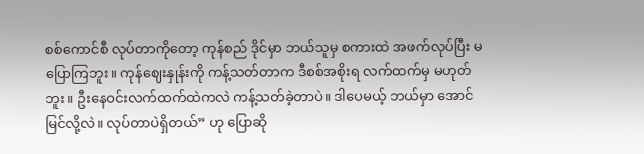စစ်ကောင်စီ လုပ်တာကိုတော့ ကုန်စည် ဒိုင်မှာ ဘယ်သူမှ စကားထဲ အဖက်လုပ်ပြီး မပြောကြဘူး။ ကုန်ဈေးနှုန်းကို ကန့်သတ်တာက ဒီစစ်အစိုးရ လက်ထက်မှ မဟုတ်ဘူး။ ဦးနေဝင်းလက်ထက်ထဲကလဲ ကန့်သတ်ခဲ့တာပဲ။ ဒါပေမယ့် ဘယ်မှာ အောင်မြင်လို့လဲ။ လုပ်တာပဲရှိတယ်” ဟု ပြောဆို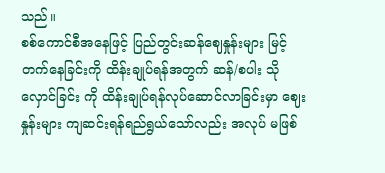သည်။
စစ်ကောင်စီအနေဖြင့် ပြည်တွင်းဆန်ဈေနှုန်းများ မြင့်တက်နေခြင်းကို ထိန်းချုပ်ရန်အတွက် ဆန်/စပါး သိုလှောင်ခြင်း ကို ထိန်းချုပ်ရန်လုပ်ဆောင်လာခြင်းမှာ ဈေးနှုန်းများ ကျဆင်းရန်ရည်ရွယ်သော်လည်း အလုပ် မဖြစ်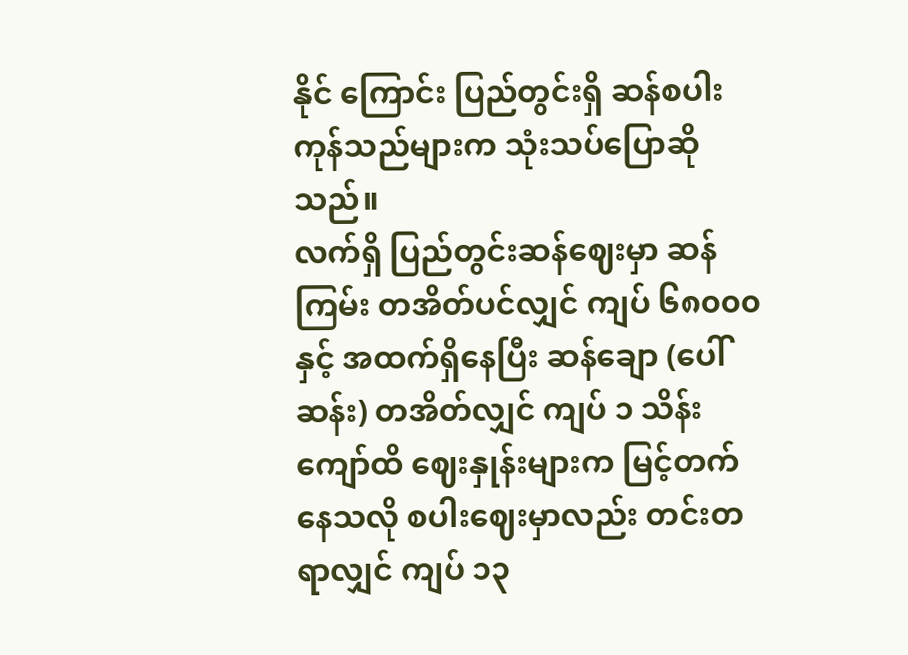နိုင် ကြောင်း ပြည်တွင်းရှိ ဆန်စပါး ကုန်သည်များက သုံးသပ်ပြောဆိုသည်။
လက်ရှိ ပြည်တွင်းဆန်ဈေးမှာ ဆန်ကြမ်း တအိတ်ပင်လျှင် ကျပ် ၆၈၀၀၀ နှင့် အထက်ရှိနေပြီး ဆန်ချော (ပေါ် ဆန်း) တအိတ်လျှင် ကျပ် ၁ သိန်းကျော်ထိ ဈေးနှုန်းများက မြင့်တက်နေသလို စပါးဈေးမှာလည်း တင်းတရာလျှင် ကျပ် ၁၃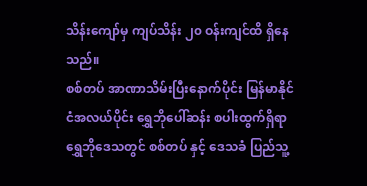သိန်းကျော်မှ ကျပ်သိန်း ၂၀ ဝန်းကျင်ထိ ရှိနေသည်။
စစ်တပ် အာဏာသိမ်းပြီးနောက်ပိုင်း မြန်မာနိုင်ငံအလယ်ပိုင်း ရွှေဘိုပေါ်ဆန်း စပါးထွက်ရှိရာ ရွှေဘိုဒေသတွင် စစ်တပ် နှင့် ဒေသခံ ပြည်သူ့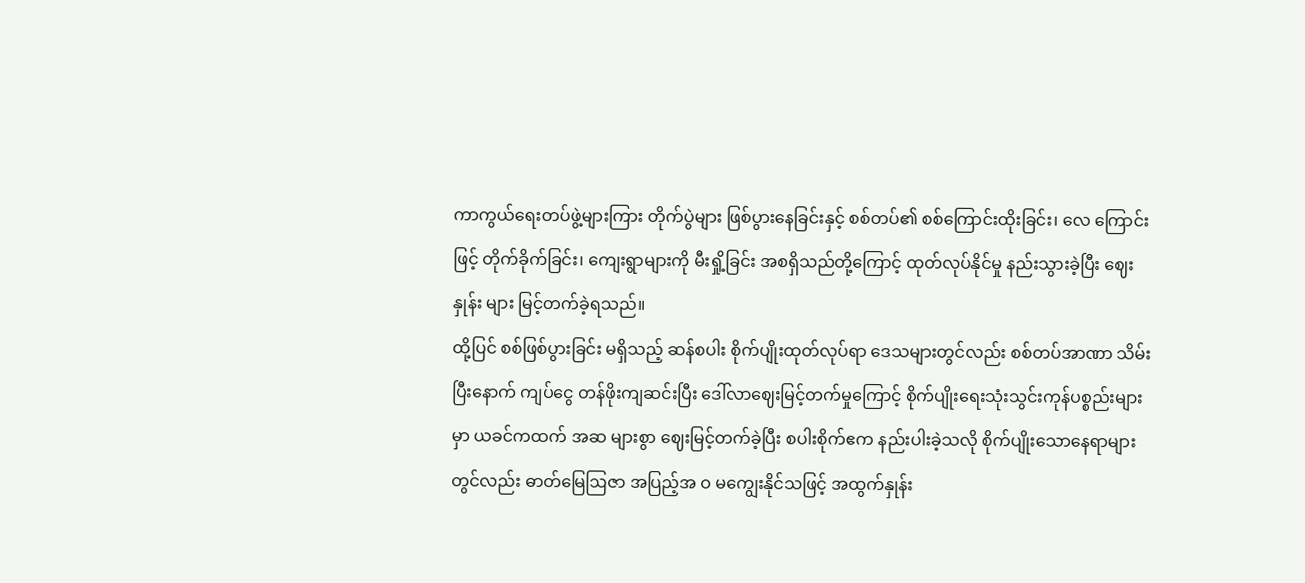ကာကွယ်ရေးတပ်ဖွဲ့များကြား တိုက်ပွဲများ ဖြစ်ပွားနေခြင်းနှင့် စစ်တပ်၏ စစ်ကြောင်းထိုးခြင်း၊ လေ ကြောင်းဖြင့် တိုက်ခိုက်ခြင်း၊ ကျေးရွာများကို မီးရှို့ခြင်း အစရှိသည်တို့ကြောင့် ထုတ်လုပ်နိုင်မှု နည်းသွားခဲ့ပြီး ဈေးနှုန်း များ မြင့်တက်ခဲ့ရသည်။
ထို့ပြင် စစ်ဖြစ်ပွားခြင်း မရှိသည့် ဆန်စပါး စိုက်ပျိုးထုတ်လုပ်ရာ ဒေသများတွင်လည်း စစ်တပ်အာဏာ သိမ်းပြီးနောက် ကျပ်ငွေ တန်ဖိုးကျဆင်းပြီး ဒေါ်လာဈေးမြင့်တက်မှုကြောင့် စိုက်ပျိုးရေးသုံးသွင်းကုန်ပစ္စည်းများမှာ ယခင်ကထက် အဆ များစွာ ဈေးမြင့်တက်ခဲ့ပြီး စပါးစိုက်ဧက နည်းပါးခဲ့သလို စိုက်ပျိုးသောနေရာများတွင်လည်း ဓာတ်မြေဩဇာ အပြည့်အ ဝ မကျွေးနိုင်သဖြင့် အထွက်နှုန်း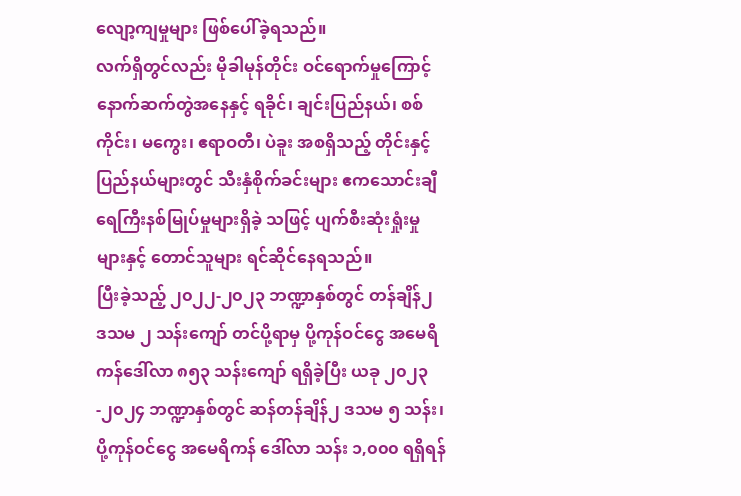လျော့ကျမှုများ ဖြစ်ပေါ်ခဲ့ရသည်။
လက်ရှိတွင်လည်း မိုခါမုန်တိုင်း ဝင်ရောက်မှုကြောင့် နောက်ဆက်တွဲအနေနှင့် ရခိုင်၊ ချင်းပြည်နယ်၊ စစ်ကိုင်း၊ မကွေး၊ ဧရာဝတီ၊ ပဲခူး အစရှိသည့် တိုင်းနှင့် ပြည်နယ်များတွင် သီးနှံစိုက်ခင်းများ ဧကသောင်းချီ ရေကြီးနစ်မြုပ်မှုများရှိခဲ့ သဖြင့် ပျက်စီးဆုံးရှုံးမှုများနှင့် တောင်သူများ ရင်ဆိုင်နေရသည်။
ပြီးခဲ့သည့် ၂၀၂၂-၂၀၂၃ ဘဏ္ဍာနှစ်တွင် တန်ချိန်၂ ဒသမ ၂ သန်းကျော် တင်ပို့ရာမှ ပို့ကုန်ဝင်ငွေ အမေရိကန်ဒေါ်လာ ၈၅၃ သန်းကျော် ရရှိခဲ့ပြီး ယခု ၂၀၂၃ -၂၀၂၄ ဘဏ္ဍာနှစ်တွင် ဆန်တန်ချိန်၂ ဒသမ ၅ သန်း၊ ပို့ကုန်ဝင်ငွေ အမေရိကန် ဒေါ်လာ သန်း ၁,၀၀၀ ရရှိရန်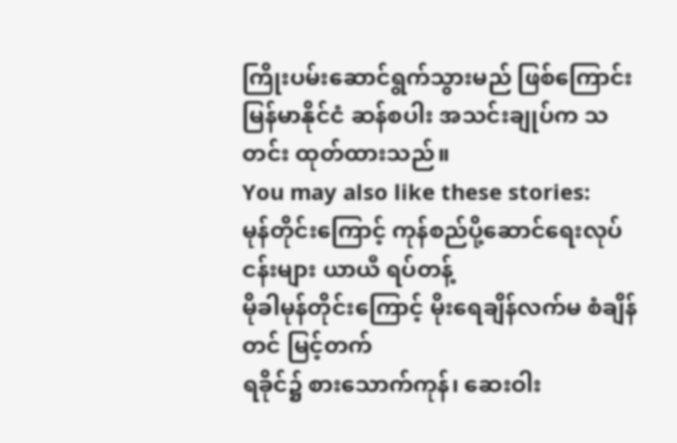ကြိုးပမ်းဆောင်ရွက်သွားမည် ဖြစ်ကြောင်း မြန်မာနိုင်ငံ ဆန်စပါး အသင်းချုပ်က သတင်း ထုတ်ထားသည်။
You may also like these stories:
မုန်တိုင်းကြောင့် ကုန်စည်ပို့ဆောင်ရေးလုပ်ငန်းများ ယာယီ ရပ်တန့်
မိုခါမုန်တိုင်းကြောင့် မိုးရေချိန်လက်မ စံချိန်တင် မြင့်တက်
ရခိုင်၌ စားသောက်ကုန်၊ ဆေးဝါး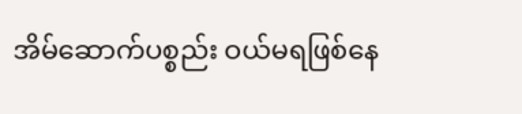အိမ်ဆောက်ပစ္စည်း ဝယ်မရဖြစ်နေ